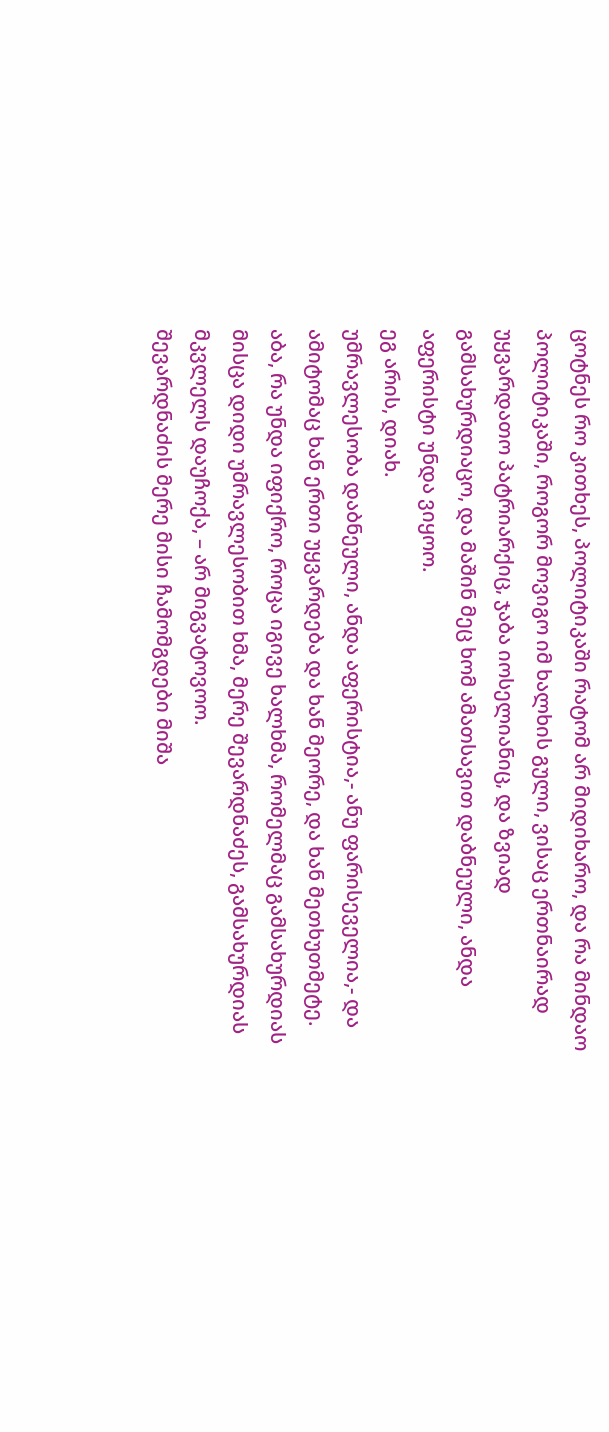ცოტნეს რო კითხეს, პოლიტიკაში რატომ არ მიდიხარო, და რა მინდაო პოლიტიკაში, როგორ მოვიგო იმ ხალხის გული, ვისაც ერთნაირად უყვარდათო პატრიარქიც, ჯაბა იოსელიანიც, და ზვიად გამსახურდიაცო, და მაშინ მეც ხომ ამათსავით დაბნეული, ანდა აფერისტი უნდა ვიყოო.
ეგ არის, დიახ.
უმრავლესობა დაბნეული, ანდა აფერისტია,- ანუ ფარისეველია,- და ამიტომაც ხან ერთი უყვარდება და ხან მეორე, და ხან მეთხუთმეტე.
აბა, რა უნდა იფიქრო, როცა იგივე ხალხმა, რომელმაც გამსახურდიას მისცა დიდი უმრავლესობით ხმა, მერე შევარდნაძეს, გამსახურდიას მკვლელს დაუჩოქა, – არ მიგვატოვოო.
შევარდნაძის მერე მისი ჩამომგდები მიშა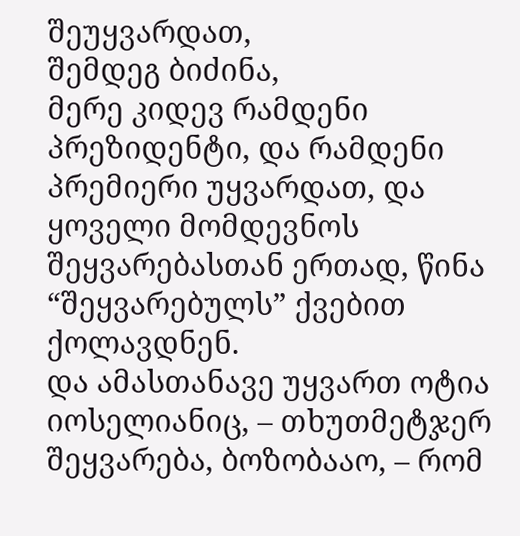შეუყვარდათ,
შემდეგ ბიძინა,
მერე კიდევ რამდენი პრეზიდენტი, და რამდენი პრემიერი უყვარდათ, და ყოველი მომდევნოს შეყვარებასთან ერთად, წინა “შეყვარებულს” ქვებით ქოლავდნენ.
და ამასთანავე უყვართ ოტია იოსელიანიც, – თხუთმეტჯერ შეყვარება, ბოზობააო, – რომ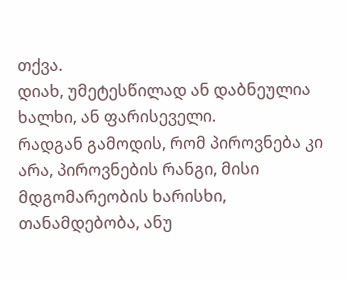თქვა.
დიახ, უმეტესწილად ან დაბნეულია ხალხი, ან ფარისეველი.
რადგან გამოდის, რომ პიროვნება კი არა, პიროვნების რანგი, მისი მდგომარეობის ხარისხი, თანამდებობა, ანუ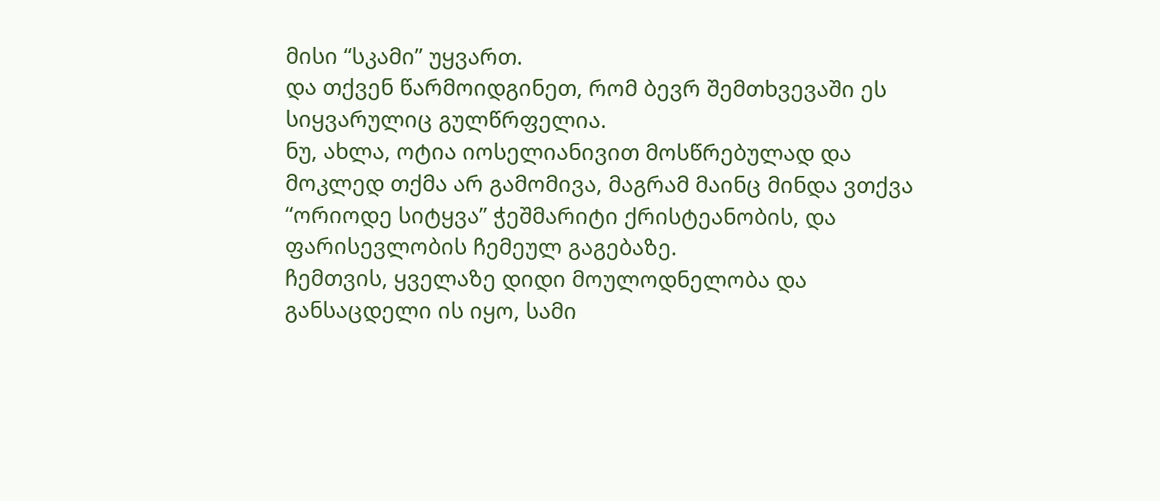მისი “სკამი” უყვართ.
და თქვენ წარმოიდგინეთ, რომ ბევრ შემთხვევაში ეს სიყვარულიც გულწრფელია.
ნუ, ახლა, ოტია იოსელიანივით მოსწრებულად და მოკლედ თქმა არ გამომივა, მაგრამ მაინც მინდა ვთქვა “ორიოდე სიტყვა” ჭეშმარიტი ქრისტეანობის, და ფარისევლობის ჩემეულ გაგებაზე.
ჩემთვის, ყველაზე დიდი მოულოდნელობა და განსაცდელი ის იყო, სამი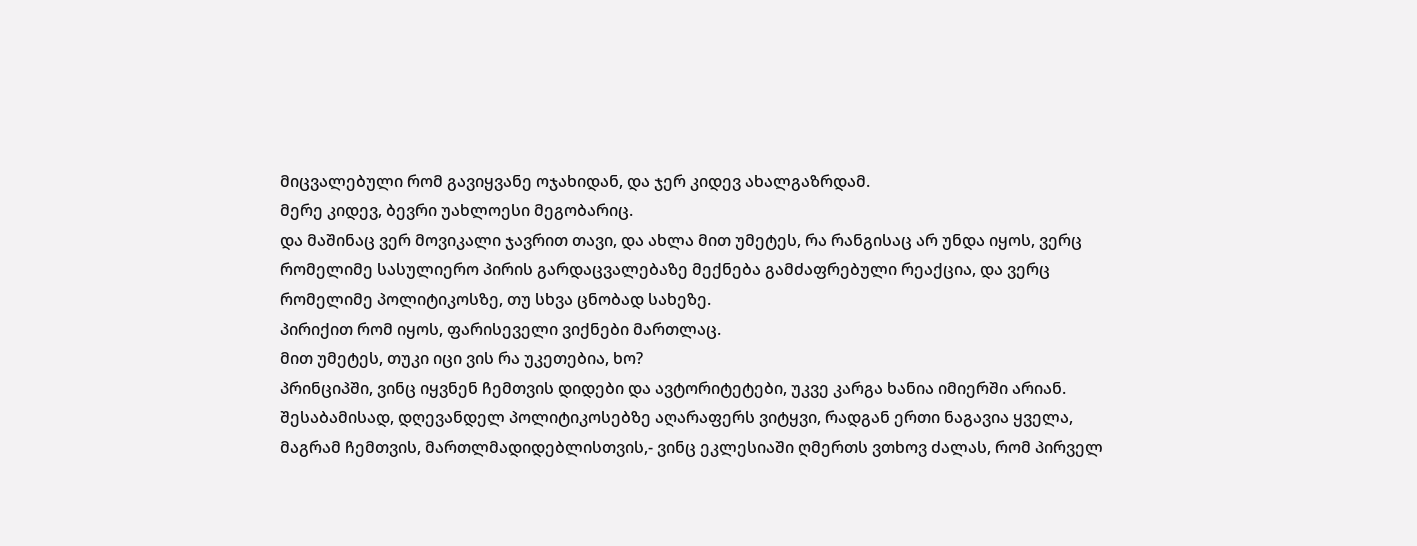მიცვალებული რომ გავიყვანე ოჯახიდან, და ჯერ კიდევ ახალგაზრდამ.
მერე კიდევ, ბევრი უახლოესი მეგობარიც.
და მაშინაც ვერ მოვიკალი ჯავრით თავი, და ახლა მით უმეტეს, რა რანგისაც არ უნდა იყოს, ვერც რომელიმე სასულიერო პირის გარდაცვალებაზე მექნება გამძაფრებული რეაქცია, და ვერც რომელიმე პოლიტიკოსზე, თუ სხვა ცნობად სახეზე.
პირიქით რომ იყოს, ფარისეველი ვიქნები მართლაც.
მით უმეტეს, თუკი იცი ვის რა უკეთებია, ხო?
პრინციპში, ვინც იყვნენ ჩემთვის დიდები და ავტორიტეტები, უკვე კარგა ხანია იმიერში არიან.
შესაბამისად, დღევანდელ პოლიტიკოსებზე აღარაფერს ვიტყვი, რადგან ერთი ნაგავია ყველა,
მაგრამ ჩემთვის, მართლმადიდებლისთვის,- ვინც ეკლესიაში ღმერთს ვთხოვ ძალას, რომ პირველ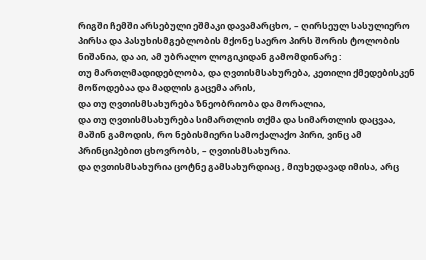რიგში ჩემში არსებული ეშმაკი დავამარცხო, – ღირსეულ სასულიერო პირსა და პასუხისმგებლობის მქონე საერო პირს შორის ტოლობის ნიშანია, და აი, ამ უბრალო ლოგიკიდან გამომდინარე :
თუ მართლმადიდებლობა, და ღვთისმსახურება, კეთილი ქმედებისკენ მოწოდებაა და მადლის გაცემა არის,
და თუ ღვთისმსახურება ზნეობრიობა და მორალია,
და თუ ღვთისმსახურება სიმართლის თქმა და სიმართლის დაცვაა,
მაშინ გამოდის, რო ნებისმიერი სამოქალაქო პირი, ვინც ამ პრინციპებით ცხოვრობს, – ღვთისმსახურია.
და ღვთისმსახურია ცოტნე გამსახურდიაც , მიუხედავად იმისა, არც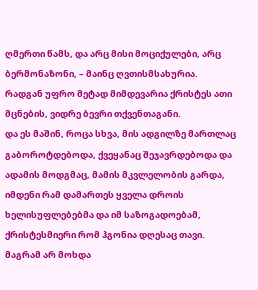ღმერთი წამს, და არც მისი მოციქულები, არც ბერმონაზონი, – მაინც ღვთისმსახურია.
რადგან უფრო მეტად მიმდევარია ქრისტეს ათი მცნების, ვიდრე ბევრი თქვენთაგანი.
და ეს მაშინ, როცა სხვა, მის ადგილზე მართლაც გაბოროტდებოდა, ქვეყანაც შეჯავრდებოდა და ადამის მოდგმაც, მამის მკვლელობის გარდა, იმდენი რამ დამართეს ყველა დროის ხელისუფლებებმა და იმ საზოგადოებამ, ქრისტესმიერი რომ ჰგონია დღესაც თავი.
მაგრამ არ მოხდა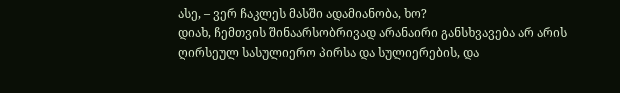ასე, – ვერ ჩაკლეს მასში ადამიანობა, ხო?
დიახ, ჩემთვის შინაარსობრივად არანაირი განსხვავება არ არის ღირსეულ სასულიერო პირსა და სულიერების, და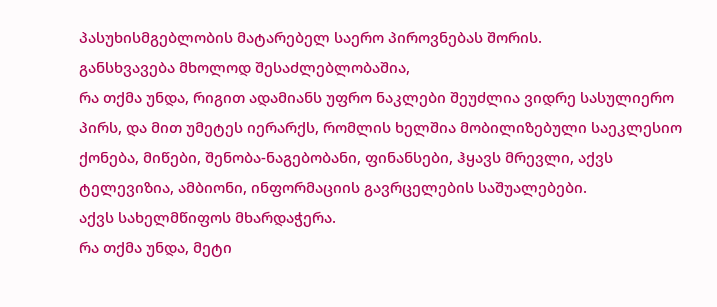პასუხისმგებლობის მატარებელ საერო პიროვნებას შორის.
განსხვავება მხოლოდ შესაძლებლობაშია,
რა თქმა უნდა, რიგით ადამიანს უფრო ნაკლები შეუძლია ვიდრე სასულიერო პირს, და მით უმეტეს იერარქს, რომლის ხელშია მობილიზებული საეკლესიო ქონება, მიწები, შენობა-ნაგებობანი, ფინანსები, ჰყავს მრევლი, აქვს ტელევიზია, ამბიონი, ინფორმაციის გავრცელების საშუალებები.
აქვს სახელმწიფოს მხარდაჭერა.
რა თქმა უნდა, მეტი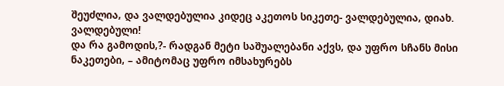შეუძლია, და ვალდებულია კიდეც აკეთოს სიკეთე- ვალდებულია, დიახ.
ვალდებული!
და რა გამოდის,?- რადგან მეტი საშუალებანი აქვს, და უფრო სჩანს მისი ნაკეთები, – ამიტომაც უფრო იმსახურებს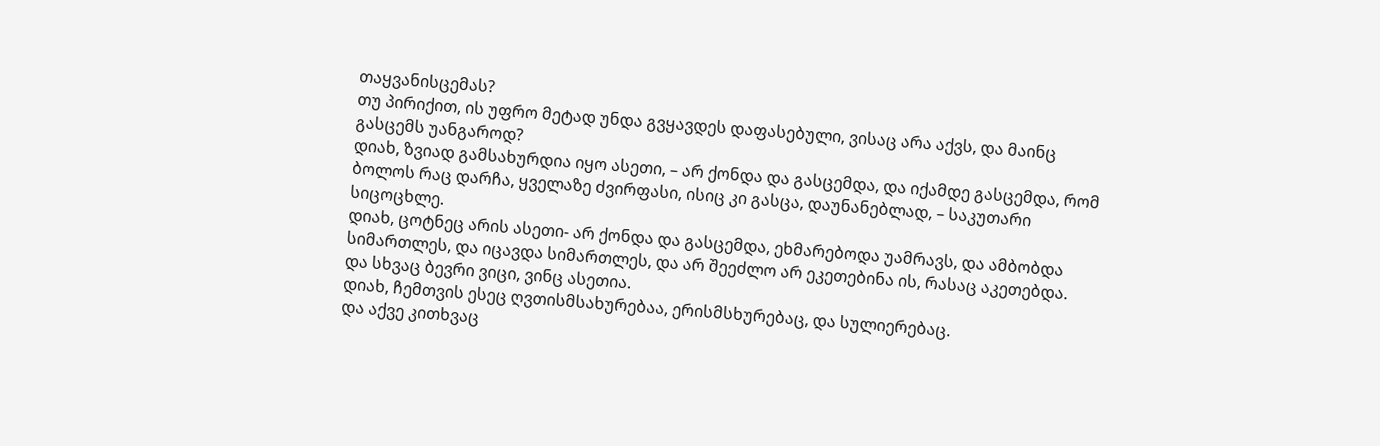თაყვანისცემას?
თუ პირიქით, ის უფრო მეტად უნდა გვყავდეს დაფასებული, ვისაც არა აქვს, და მაინც გასცემს უანგაროდ?
დიახ, ზვიად გამსახურდია იყო ასეთი, – არ ქონდა და გასცემდა, და იქამდე გასცემდა, რომ ბოლოს რაც დარჩა, ყველაზე ძვირფასი, ისიც კი გასცა, დაუნანებლად, – საკუთარი სიცოცხლე.
დიახ, ცოტნეც არის ასეთი- არ ქონდა და გასცემდა, ეხმარებოდა უამრავს, და ამბობდა სიმართლეს, და იცავდა სიმართლეს, და არ შეეძლო არ ეკეთებინა ის, რასაც აკეთებდა.
და სხვაც ბევრი ვიცი, ვინც ასეთია.
დიახ, ჩემთვის ესეც ღვთისმსახურებაა, ერისმსხურებაც, და სულიერებაც.
და აქვე კითხვაც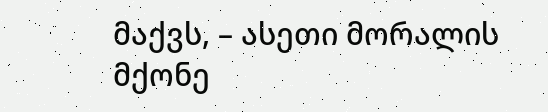მაქვს, – ასეთი მორალის მქონე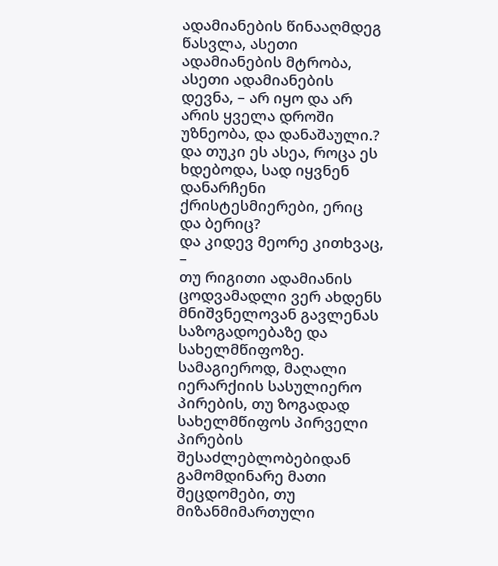ადამიანების წინააღმდეგ წასვლა, ასეთი ადამიანების მტრობა, ასეთი ადამიანების დევნა, – არ იყო და არ არის ყველა დროში უზნეობა, და დანაშაული.?
და თუკი ეს ასეა, როცა ეს ხდებოდა, სად იყვნენ დანარჩენი ქრისტესმიერები, ერიც და ბერიც?
და კიდევ მეორე კითხვაც, –
თუ რიგითი ადამიანის ცოდვამადლი ვერ ახდენს მნიშვნელოვან გავლენას საზოგადოებაზე და სახელმწიფოზე.
სამაგიეროდ, მაღალი იერარქიის სასულიერო პირების, თუ ზოგადად სახელმწიფოს პირველი პირების შესაძლებლობებიდან გამომდინარე მათი შეცდომები, თუ მიზანმიმართული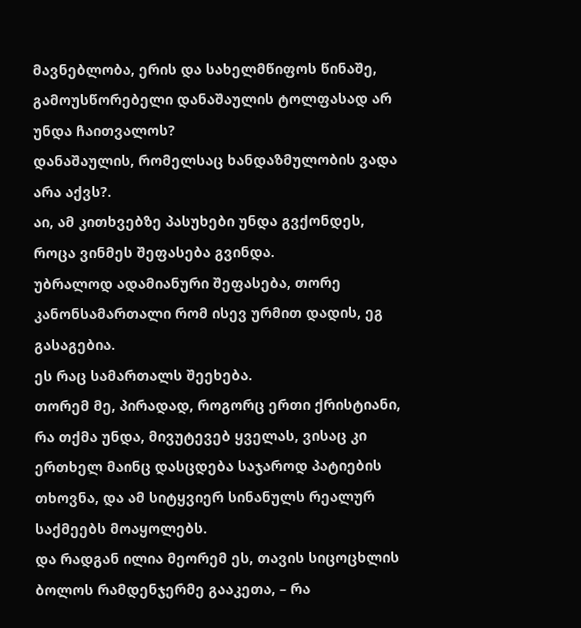მავნებლობა, ერის და სახელმწიფოს წინაშე, გამოუსწორებელი დანაშაულის ტოლფასად არ უნდა ჩაითვალოს?
დანაშაულის, რომელსაც ხანდაზმულობის ვადა არა აქვს?.
აი, ამ კითხვებზე პასუხები უნდა გვქონდეს, როცა ვინმეს შეფასება გვინდა.
უბრალოდ ადამიანური შეფასება, თორე კანონსამართალი რომ ისევ ურმით დადის, ეგ გასაგებია.
ეს რაც სამართალს შეეხება.
თორემ მე, პირადად, როგორც ერთი ქრისტიანი, რა თქმა უნდა, მივუტევებ ყველას, ვისაც კი ერთხელ მაინც დასცდება საჯაროდ პატიების თხოვნა, და ამ სიტყვიერ სინანულს რეალურ საქმეებს მოაყოლებს.
და რადგან ილია მეორემ ეს, თავის სიცოცხლის ბოლოს რამდენჯერმე გააკეთა, – რა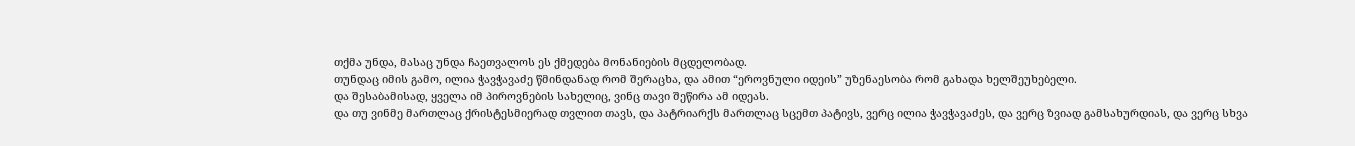თქმა უნდა, მასაც უნდა ჩაეთვალოს ეს ქმედება მონანიების მცდელობად.
თუნდაც იმის გამო, ილია ჭავჭავაძე წმინდანად რომ შერაცხა, და ამით “ეროვნული იდეის” უზენაესობა რომ გახადა ხელშეუხებელი.
და შესაბამისად, ყველა იმ პიროვნების სახელიც, ვინც თავი შეწირა ამ იდეას.
და თუ ვინმე მართლაც ქრისტესმიერად თვლით თავს, და პატრიარქს მართლაც სცემთ პატივს, ვერც ილია ჭავჭავაძეს, და ვერც ზვიად გამსახურდიას, და ვერც სხვა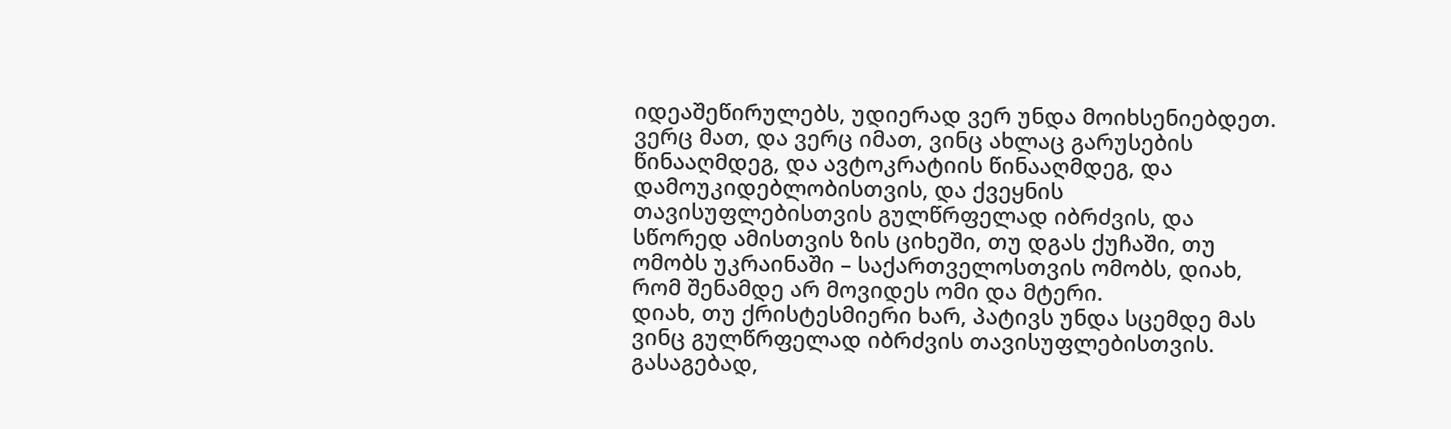იდეაშეწირულებს, უდიერად ვერ უნდა მოიხსენიებდეთ.
ვერც მათ, და ვერც იმათ, ვინც ახლაც გარუსების წინააღმდეგ, და ავტოკრატიის წინააღმდეგ, და დამოუკიდებლობისთვის, და ქვეყნის თავისუფლებისთვის გულწრფელად იბრძვის, და სწორედ ამისთვის ზის ციხეში, თუ დგას ქუჩაში, თუ ომობს უკრაინაში – საქართველოსთვის ომობს, დიახ, რომ შენამდე არ მოვიდეს ომი და მტერი.
დიახ, თუ ქრისტესმიერი ხარ, პატივს უნდა სცემდე მას ვინც გულწრფელად იბრძვის თავისუფლებისთვის.
გასაგებად,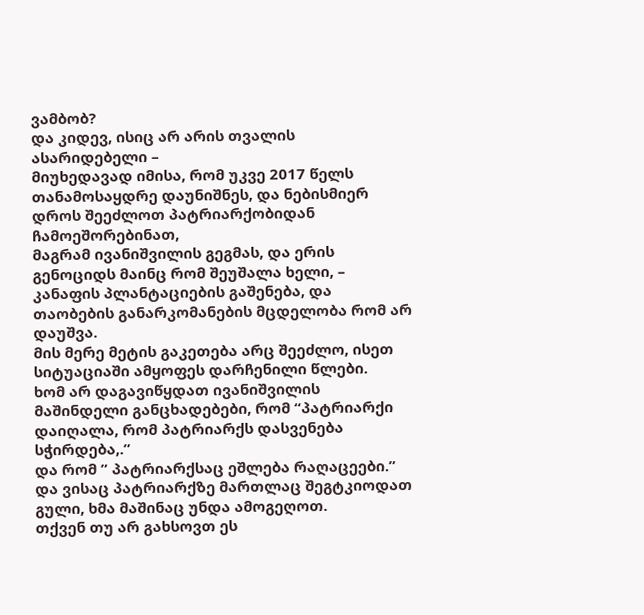ვამბობ?
და კიდევ, ისიც არ არის თვალის ასარიდებელი –
მიუხედავად იმისა, რომ უკვე 2017 წელს თანამოსაყდრე დაუნიშნეს, და ნებისმიერ დროს შეეძლოთ პატრიარქობიდან ჩამოეშორებინათ,
მაგრამ ივანიშვილის გეგმას, და ერის გენოციდს მაინც რომ შეუშალა ხელი, – კანაფის პლანტაციების გაშენება, და თაობების განარკომანების მცდელობა რომ არ დაუშვა.
მის მერე მეტის გაკეთება არც შეეძლო, ისეთ სიტუაციაში ამყოფეს დარჩენილი წლები.
ხომ არ დაგავიწყდათ ივანიშვილის მაშინდელი განცხადებები, რომ “პატრიარქი დაიღალა, რომ პატრიარქს დასვენება სჭირდება,.”
და რომ ” პატრიარქსაც ეშლება რაღაცეები.”
და ვისაც პატრიარქზე მართლაც შეგტკიოდათ გული, ხმა მაშინაც უნდა ამოგეღოთ.
თქვენ თუ არ გახსოვთ ეს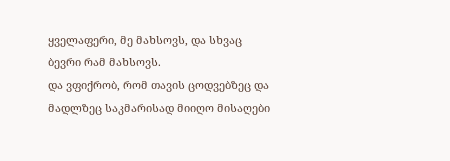ყველაფერი, მე მახსოვს, და სხვაც ბევრი რამ მახსოვს.
და ვფიქრობ, რომ თავის ცოდვებზეც და მადლზეც საკმარისად მიიღო მისაღები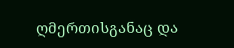ღმერთისგანაც და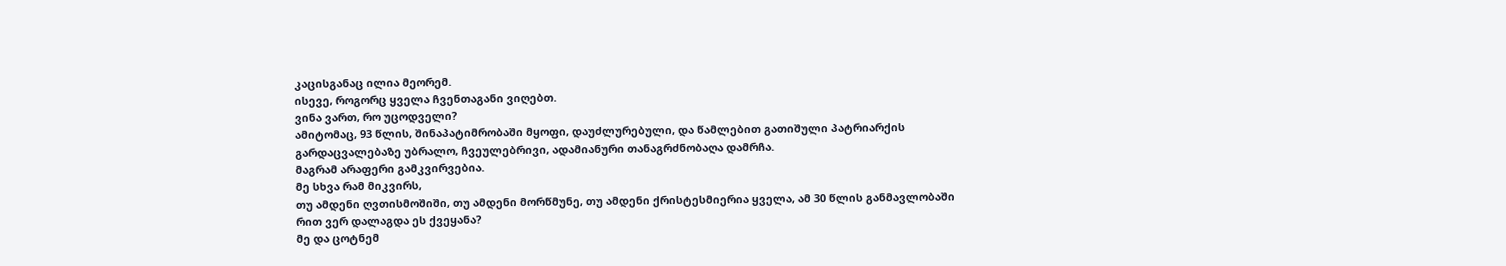კაცისგანაც ილია მეორემ.
ისევე, როგორც ყველა ჩვენთაგანი ვიღებთ.
ვინა ვართ, რო უცოდველი?
ამიტომაც, 93 წლის, შინაპატიმრობაში მყოფი, დაუძლურებული, და წამლებით გათიშული პატრიარქის გარდაცვალებაზე უბრალო, ჩვეულებრივი, ადამიანური თანაგრძნობაღა დამრჩა.
მაგრამ არაფერი გამკვირვებია.
მე სხვა რამ მიკვირს,
თუ ამდენი ღვთისმოშიში, თუ ამდენი მორწმუნე, თუ ამდენი ქრისტესმიერია ყველა, ამ 30 წლის განმავლობაში რით ვერ დალაგდა ეს ქვეყანა?
მე და ცოტნემ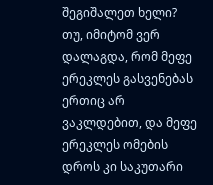შეგიშალეთ ხელი?
თუ, იმიტომ ვერ დალაგდა, რომ მეფე ერეკლეს გასვენებას ერთიც არ ვაკლდებით, და მეფე ერეკლეს ომების დროს კი საკუთარი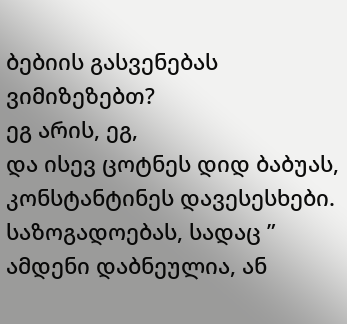ბებიის გასვენებას ვიმიზეზებთ?
ეგ არის, ეგ,
და ისევ ცოტნეს დიდ ბაბუას, კონსტანტინეს დავესესხები.
საზოგადოებას, სადაც ” ამდენი დაბნეულია, ან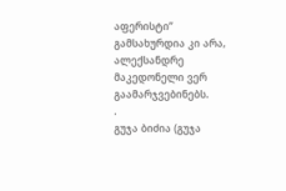აფერისტი” გამსახურდია კი არა, ალექსანდრე მაკედონელი ვერ გაამარჯვებინებს.
.
გუჯა ბიძია (გუჯა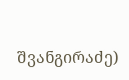შვანგირაძე)